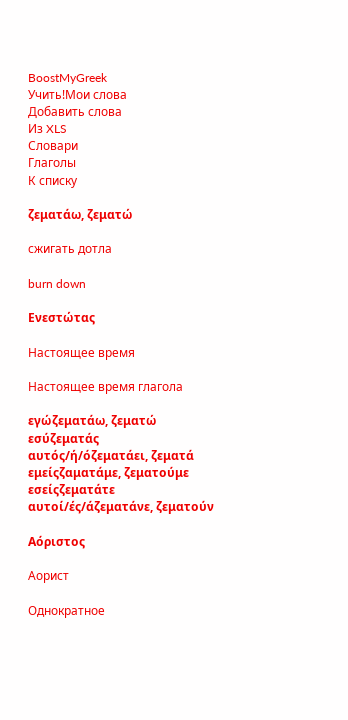BoostMyGreek
Учить!Мои слова
Добавить слова
Из XLS
Словари
Глаголы
К списку

ζεματάω, ζεματώ

сжигать дотла

burn down

Ενεστώτας

Настоящее время

Настоящее время глагола

εγώζεματάω, ζεματώ
εσύζεματάς
αυτός/ή/όζεματάει, ζεματά
εμείςζαματάμε, ζεματούμε
εσείςζεματάτε
αυτοί/ές/άζεματάνε, ζεματούν

Αόριστος

Аорист

Однократное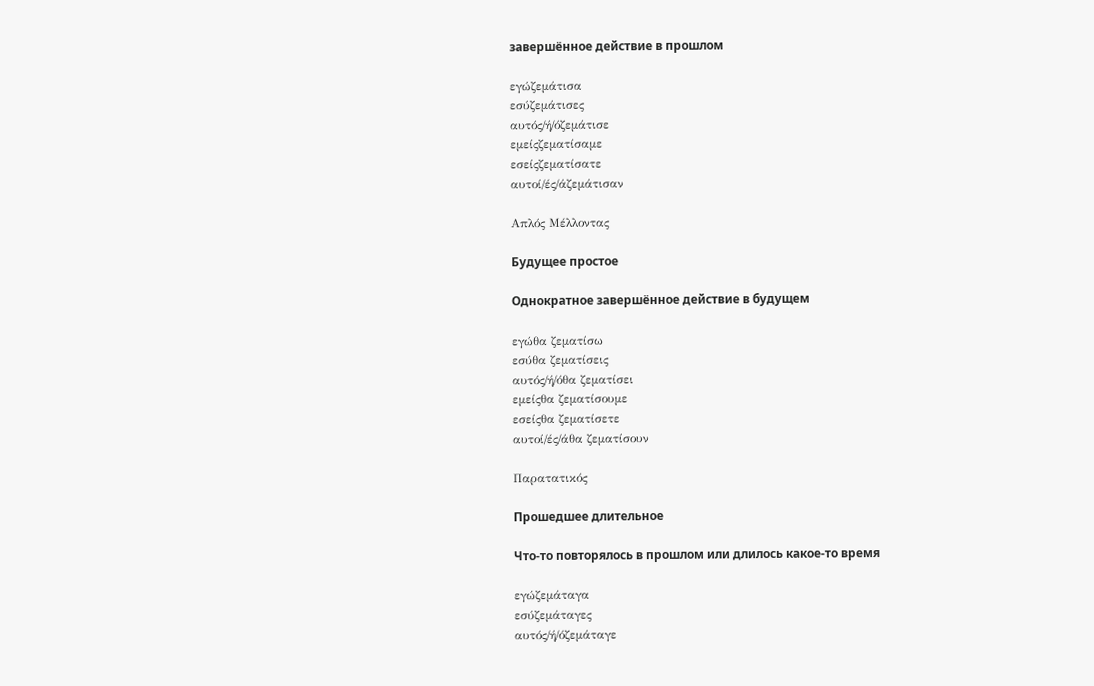завершённое действие в прошлом

εγώζεμάτισα
εσύζεμάτισες
αυτός/ή/όζεμάτισε
εμείςζεματίσαμε
εσείςζεματίσατε
αυτοί/ές/άζεμάτισαν

Απλός Μέλλοντας

Будущее простое

Однократное завершённое действие в будущем

εγώθα ζεματίσω
εσύθα ζεματίσεις
αυτός/ή/όθα ζεματίσει
εμείςθα ζεματίσουμε
εσείςθα ζεματίσετε
αυτοί/ές/άθα ζεματίσουν

Παρατατικός

Прошедшее длительное

Что-то повторялось в прошлом или длилось какое-то время

εγώζεμάταγα
εσύζεμάταγες
αυτός/ή/όζεμάταγε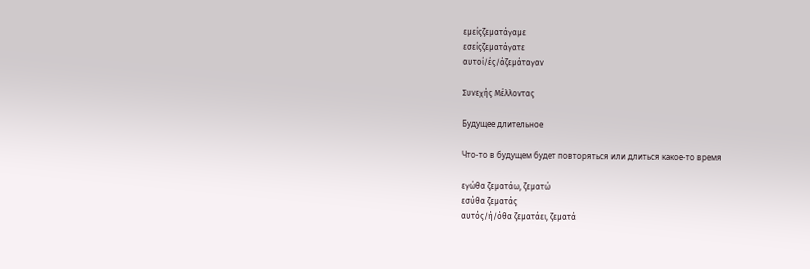εμείςζεματάγαμε
εσείςζεματάγατε
αυτοί/ές/άζεμάταγαν

Συνεχής Μέλλοντας

Будущее длительное

Что-то в будущем будет повторяться или длиться какое-то время

εγώθα ζεματάω, ζεματώ
εσύθα ζεματάς
αυτός/ή/όθα ζεματάει, ζεματά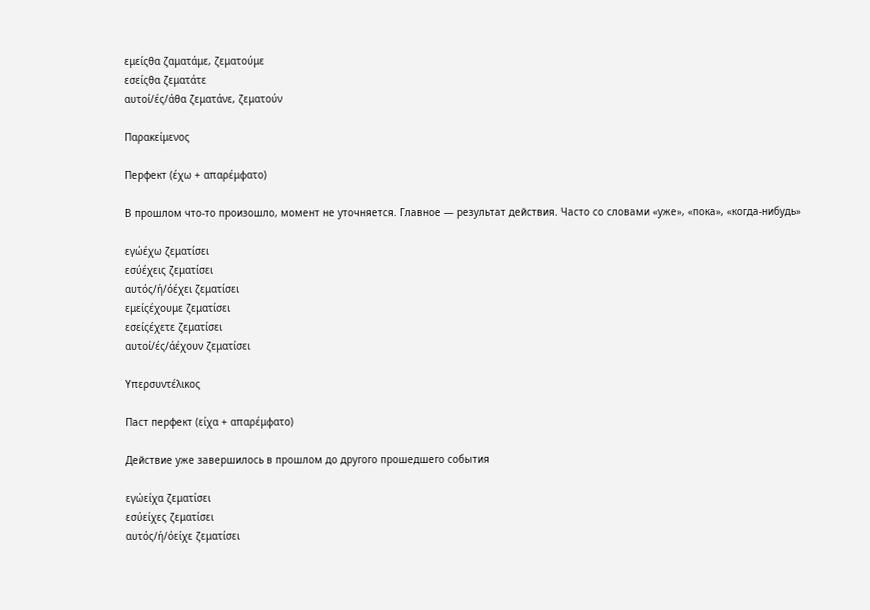εμείςθα ζαματάμε, ζεματούμε
εσείςθα ζεματάτε
αυτοί/ές/άθα ζεματάνε, ζεματούν

Παρακείμενος

Перфект (έχω + απαρέμφατο)

В прошлом что-то произошло, момент не уточняется. Главное — результат действия. Часто со словами «уже», «пока», «когда-нибудь»

εγώέχω ζεματίσει
εσύέχεις ζεματίσει
αυτός/ή/όέχει ζεματίσει
εμείςέχουμε ζεματίσει
εσείςέχετε ζεματίσει
αυτοί/ές/άέχουν ζεματίσει

Υπερσυντέλικος

Паст перфект (είχα + απαρέμφατο)

Действие уже завершилось в прошлом до другого прошедшего события

εγώείχα ζεματίσει
εσύείχες ζεματίσει
αυτός/ή/όείχε ζεματίσει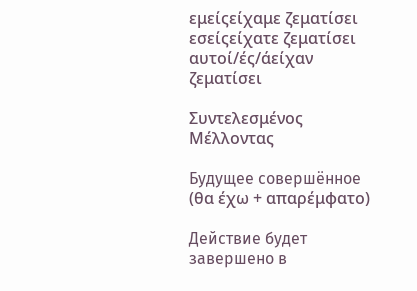εμείςείχαμε ζεματίσει
εσείςείχατε ζεματίσει
αυτοί/ές/άείχαν ζεματίσει

Συντελεσμένος Μέλλοντας

Будущее совершённое (θα έχω + απαρέμφατο)

Действие будет завершено в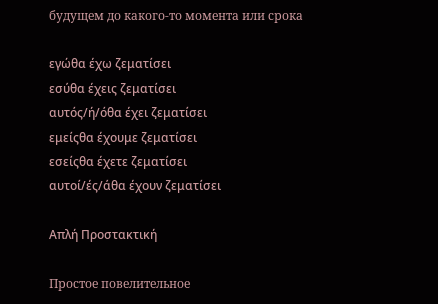будущем до какого-то момента или срока

εγώθα έχω ζεματίσει
εσύθα έχεις ζεματίσει
αυτός/ή/όθα έχει ζεματίσει
εμείςθα έχουμε ζεματίσει
εσείςθα έχετε ζεματίσει
αυτοί/ές/άθα έχουν ζεματίσει

Απλή Προστακτική

Простое повелительное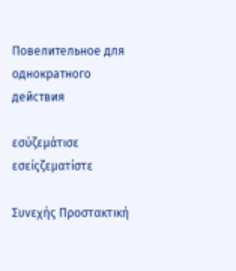Повелительное для однократного действия

εσύζεμάτισε
εσείςζεματίστε

Συνεχής Προστακτική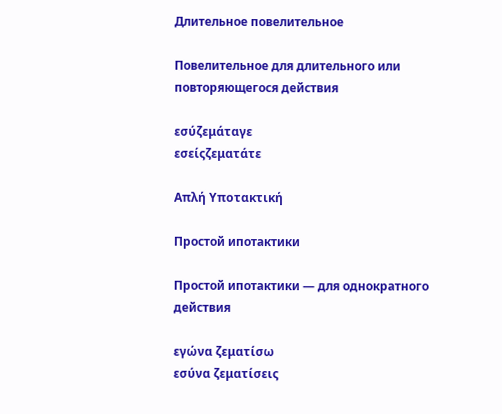Длительное повелительное

Повелительное для длительного или повторяющегося действия

εσύζεμάταγε
εσείςζεματάτε

Απλή Υποτακτική

Простой ипотактики

Простой ипотактики — для однократного действия

εγώνα ζεματίσω
εσύνα ζεματίσεις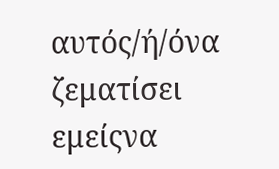αυτός/ή/όνα ζεματίσει
εμείςνα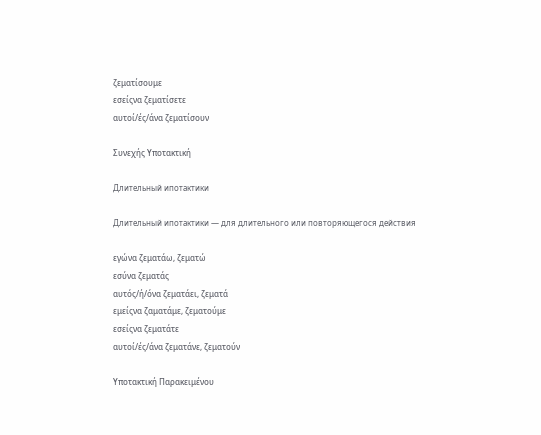ζεματίσουμε
εσείςνα ζεματίσετε
αυτοί/ές/άνα ζεματίσουν

Συνεχής Υποτακτική

Длительный ипотактики

Длительный ипотактики — для длительного или повторяющегося действия

εγώνα ζεματάω, ζεματώ
εσύνα ζεματάς
αυτός/ή/όνα ζεματάει, ζεματά
εμείςνα ζαματάμε, ζεματούμε
εσείςνα ζεματάτε
αυτοί/ές/άνα ζεματάνε, ζεματούν

Υποτακτική Παρακειμένου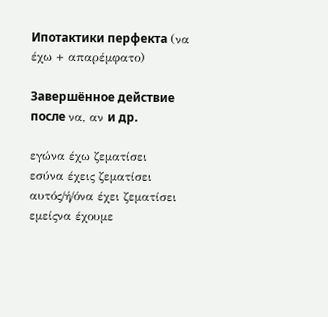Ипотактики перфекта (να έχω + απαρέμφατο)

Завершённое действие после να, αν и др.

εγώνα έχω ζεματίσει
εσύνα έχεις ζεματίσει
αυτός/ή/όνα έχει ζεματίσει
εμείςνα έχουμε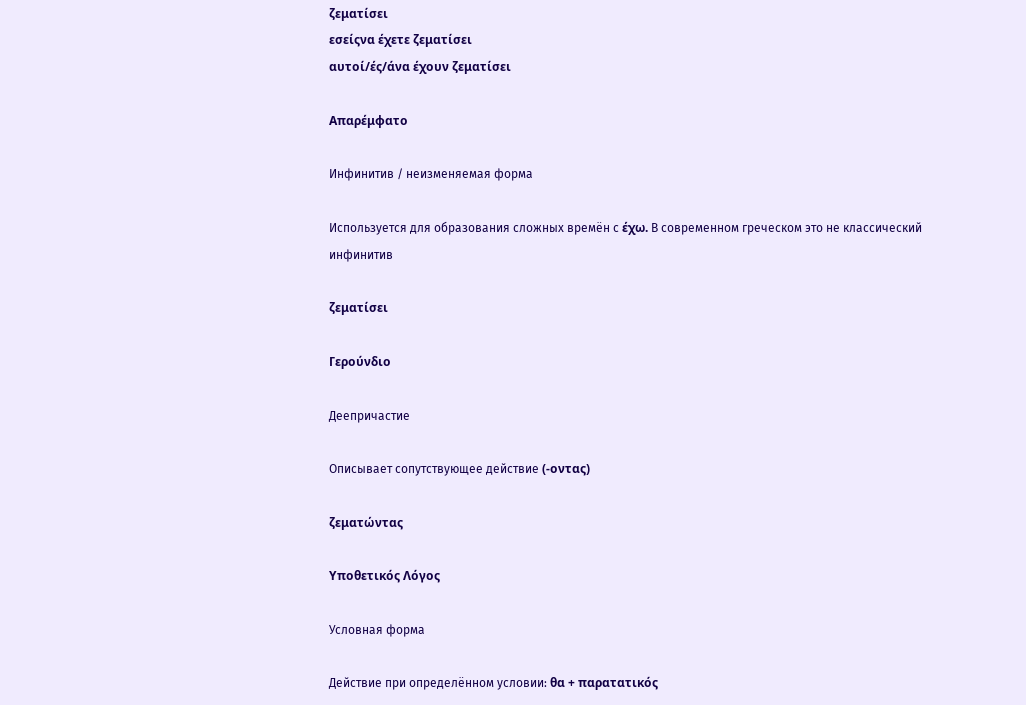ζεματίσει
εσείςνα έχετε ζεματίσει
αυτοί/ές/άνα έχουν ζεματίσει

Απαρέμφατο

Инфинитив / неизменяемая форма

Используется для образования сложных времён с έχω. В современном греческом это не классический инфинитив

ζεματίσει

Γερούνδιο

Деепричастие

Описывает сопутствующее действие (-οντας)

ζεματώντας

Υποθετικός Λόγος

Условная форма

Действие при определённом условии: θα + παρατατικός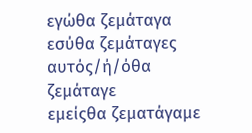εγώθα ζεμάταγα
εσύθα ζεμάταγες
αυτός/ή/όθα ζεμάταγε
εμείςθα ζεματάγαμε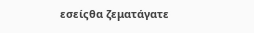εσείςθα ζεματάγατε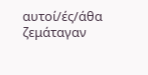αυτοί/ές/άθα ζεμάταγαν